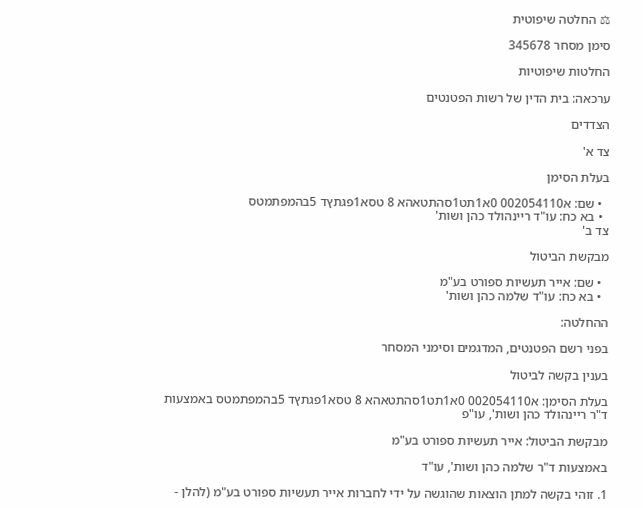⚖ החלטה שיפוטית

סימן מסחר 345678

החלטות שיפוטיות

ערכאה: בית הדין של רשות הפטנטים

הצדדים

צד א'

בעלת הסימן

  • שם: א002054110 0א1תט1סהתטאהא 8 טסא1פגתץד 5בהמפתמטס
  • בא כח: עו"ד ריינהולד כהן ושות'
צד ב'

מבקשת הביטול

  • שם: אייר תעשיות ספורט בע"מ
  • בא כח: עו"ד שלמה כהן ושות'

ההחלטה:

בפני רשם הפטנטים, המדגמים וסימני המסחר

בענין בקשה לביטול

בעלת הסימן: א002054110 0א1תט1סהתטאהא 8 טסא1פגתץד 5בהמפתמטס באמצעות ד"ר ריינהולד כהן ושות', עו"פ

מבקשת הביטול: אייר תעשיות ספורט בע"מ

באמצעות ד"ר שלמה כהן ושות', עו"ד

1. זוהי בקשה למתן הוצאות שהוגשה על ידי לחברות אייר תעשיות ספורט בע"מ (להלן -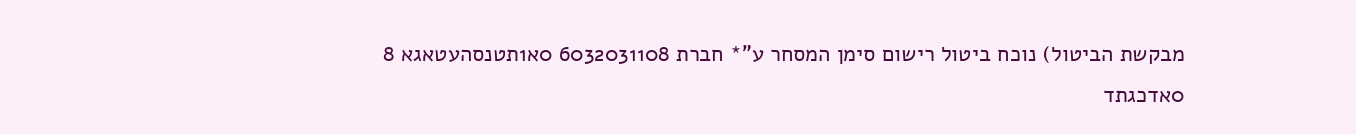מבקשת הביטול) נוכח ביטול רישום סימן המסחר ע"* חברת 6032031108 0א1תטנסהעטאגא 8 0אדכגתד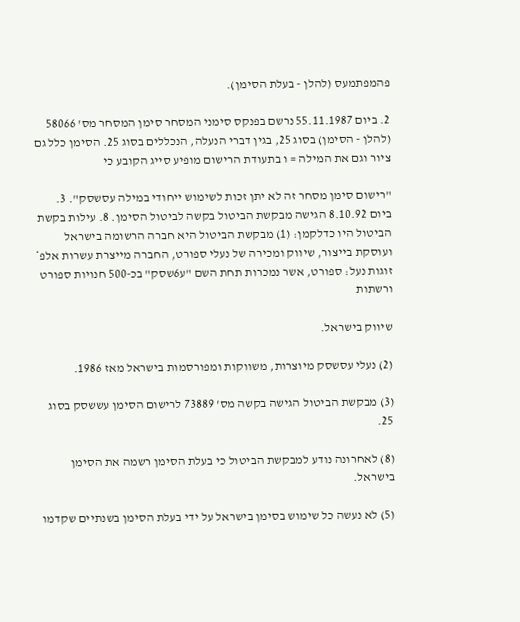פהמפתמעס (להלן - בעלת הסימן).

2. ביום 55.11.1987 נרשם בפנקס סימני המסחר סימן המסחר מס' 58066 (להלן - הסימן) בסוג 25, בגין דברי הנעלה, הנכללים בסוג 25. הסימן כלל גם ציור וגם את המילה = ו בתעודת הרישום מופיע סייג הקובע כי

"רישום סימן מסחר זה לא יתן זכות לשימוש ייחודי במילה עסשסק". 3. ביום 8.10.92 הגישה מבקשת הביטול בקשה לביטול הסימן. 8. עילות בקשת הביטול היו כדלקמן: (1) מבקשת הביטול היא חברה הרשומה בישראל ועוסקת בייצור, שיווק ומכירה של נעלי ספורט, החברה מייצרת עשרות אלפ* זוגות נעל: ספורט, אשר נמכרות תחת השם "ע6שסק" בכ-500 חנויות ספורט ורשתות

שיווק בישראל.

(2) נעלי עסשסק מיוצרות, משווקות ומפורסמות בישראל מאז 1986.

(3) מבקשת הביטול הגישה בקשה מס' 73889 לרישום הסימן עששסק בסוג 25.

(8) לאחרונה נודע למבקשת הביטול כי בעלת הסימן רשמה את הסימן בישראל.

(5) לא נעשה כל שימוש בסימן בישראל על ידי בעלת הסימן בשנתיים שקדמו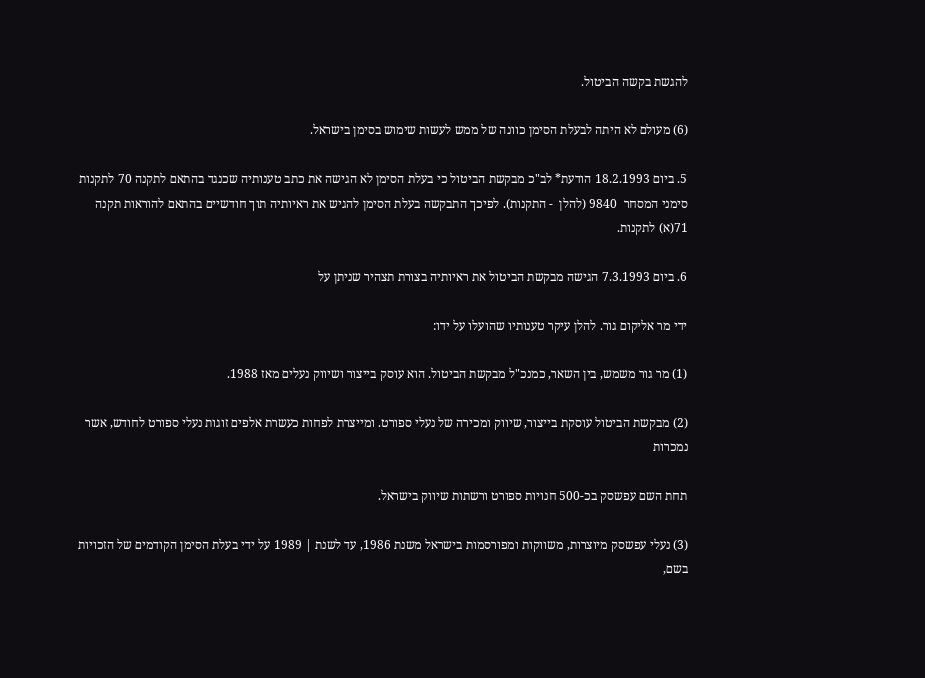להגשת בקשה הביטול.

(6) מעולם לא היתה לבעלת הסימן כוונה של ממש לעשות שימוש בסימן בישראל.

5. ביום 18.2.1993 הודעת* לב"כ מבקשת הביטול כי בעלת הסימן לא הגישה את כתב טענותיה שכנגד בהתאם לתקנה 70 לתקנות סימני המסחר  9840 (להלן  - התקנות). לפיכך התבקשה בעלת הסימן להגיש את ראיותיה תוך חודשיים בהתאם להוראות תקנה 71(א) לתקנות.

6. ביום 7.3.1993 הגישה מבקשת הביטול את ראיותיה בצורת תצהיר שניתן על

ידי מר אליקום גור. להלן עיקר טענותיו שהועלו על ידו:

(1) מר גור משמש, בין השאר, כמנכ"ל מבקשת הביטול. הוא עוסק בייצור ושיווק נעלים מאז 1988.

(2) מבקשת הביטול עוסקת בייצור, שיווק ומכירה של נעלי ספורט. ומייצרת לפחות כעשרת אלפים זוגות נעלי ספורט לחודש, אשר נמכרות

תחת השם עפשסק בכ-500 חנויות ספורט ורשתות שיווק בישראל.

(3) נעלי עפשסק מיוצרות, משווקות ומפורסמות בישראל משנת 1986, עד לשנת | 1989 על ידי בעלת הסימן הקודמים של הזכויות בשם,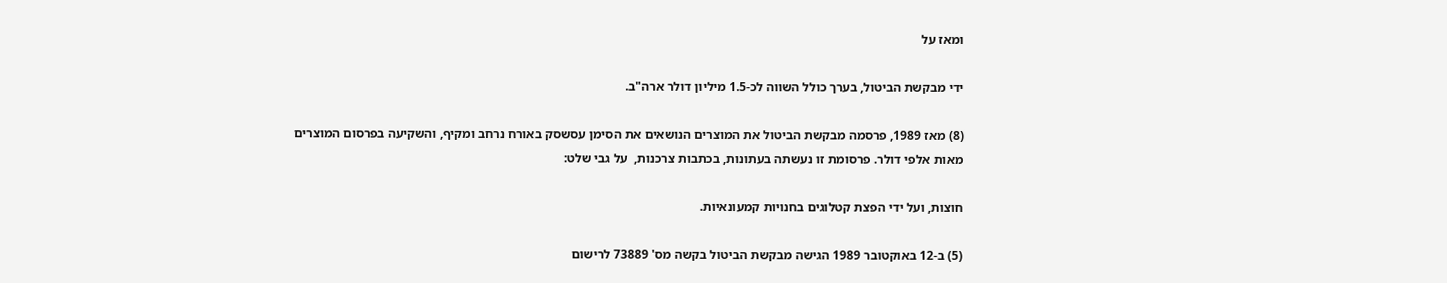ומאז על

ידי מבקשת הביטול, בערך כולל השווה לכ-1.5 מיליון דולר ארה"ב.

(8) מאז 1989, פרסמה מבקשת הביטול את המוצרים הנושאים את הסימן עסשסק באורח נרחב ומקיף, והשקיעה בפרסום המוצרים מאות אלפי דולר. פרסומת זו נעשתה בעתונות, בכתבות צרכנות,  על גבי שלט:

חוצות, ועל ידי הפצת קטלוגים בחנויות קמעונאיות.

(5) ב-12 באוקטובר 1989 הגישה מבקשת הביטול בקשה מס' 73889 לרישום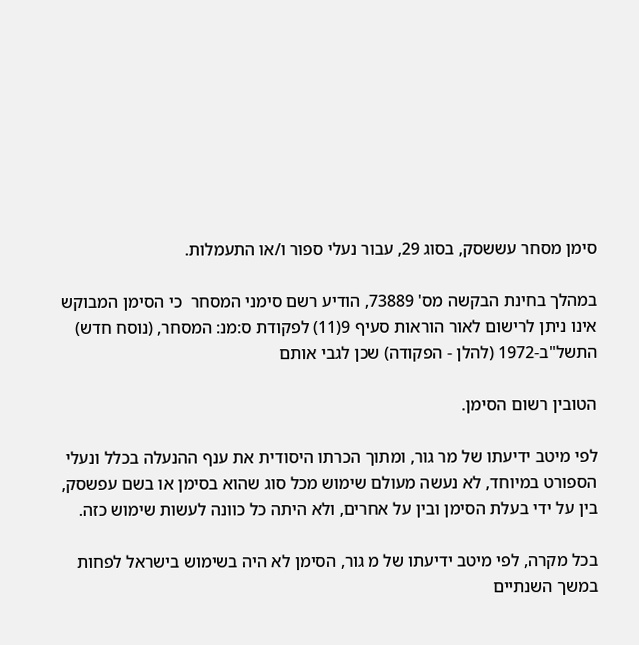סימן מסחר עששסק, בסוג 29, עבור נעלי ספור ו/או התעמלות.

במהלך בחינת הבקשה מס' 73889, הודיע רשם סימני המסחר  כי הסימן המבוקש  אינו ניתן לרישום לאור הוראות סעיף 9(11) לפקודת ס:מנ: המסחר, (נוסח חדש) התשל"ב-1972 (להלן - הפקודה) שכן לגבי אותם

הטובין רשום הסימן.

לפי מיטב ידיעתו של מר גור, ומתוך הכרתו היסודית את ענף ההנעלה בכלל ונעלי הספורט במיוחד, לא נעשה מעולם שימוש מכל סוג שהוא בסימן או בשם עפשסק, בין על ידי בעלת הסימן ובין על אחרים, ולא היתה כל כוונה לעשות שימוש כזה.

בכל מקרה, לפי מיטב ידיעתו של מ גור, הסימן לא היה בשימוש בישראל לפחות במשך השנתיים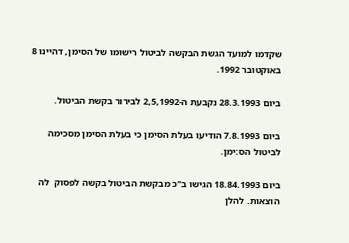שקדמו למועד הגשת הבקשה לביטול רישומו של הסימן, דהיינו 8 באוקטובר 1992.

ביום 28.3.1993 נקבעת ה-2,5,1992 לבירור בקשת הביטול.

ביום 7.8.1993 הודיעו בעלת הסימן כי בעלת הסימן מסכימה לביטול הס:ימן.

ביום 18.84.1993 הגישו ב"כ מבקשת הביטול בקשה לפסוק  לה הוצאות. להלן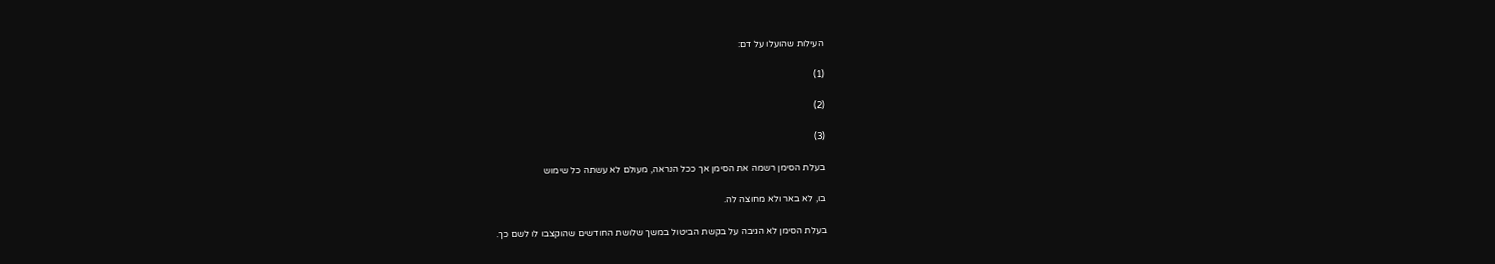העילות שהועלו על דם:

(1)

(2)

(3)

בעלת הסימן רשמה את הסימן אך ככל הנראה, מעולם לא עשתה כל שימוש

בו, לא באר ולא מחוצה לה.

בעלת הסימן לא הגיבה על בקשת הביטול במשך שלושת החודשים שהוקצבו לו לשם כך.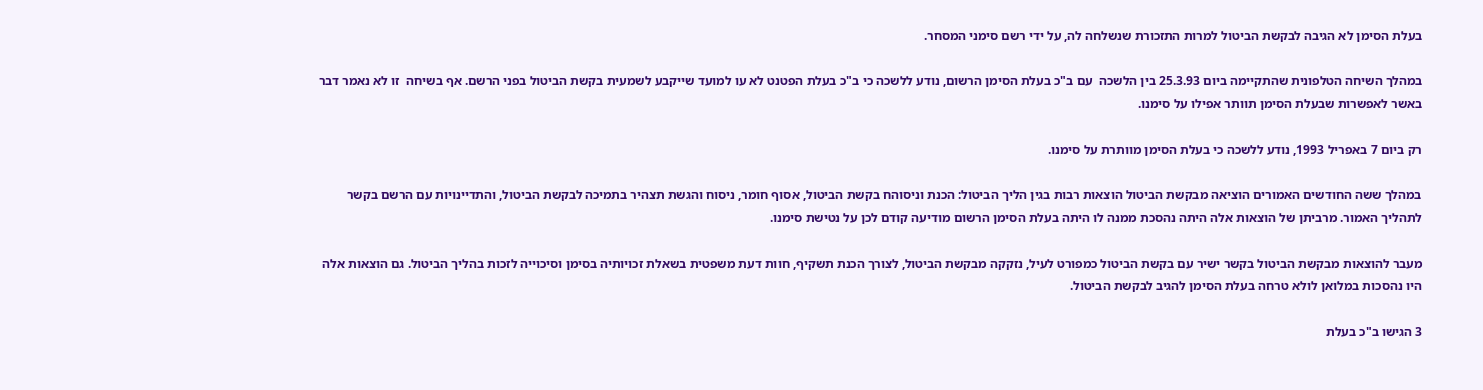בעלת הסימן לא הגיבה לבקשת הביטול למרות התזכורת שנשלחה לה, על ידי רשם סימני המסחר.

במהלך השיחה הטלפונית שהתקיימה ביום 25.3.93 בין הלשכה  עם ב"כ בעלת הסימן הרשום, נודע ללשכה כי ב"כ בעלת הפטנט לא עו למועד שייקבע לשמעית בקשת הביטול בפני הרשם. אף בשיחה  זו לא נאמר דבר באשר לאפשרות שבעלת הסימן תוותר אפילו על סימנו.

רק ביום 7 באפריל 1993, נודע ללשכה כי בעלת הסימן מוותרת על סימנו.

במהלך ששה החודשים האמורים הוציאה מבקשת הביטול הוצאות רבות בגין הליך הביטול: הכנת וניסוהח בקשת הביטול, אסוף חומר, ניסוח והגשת תצהיר בתמיכה לבקשת הביטול, והתדיינויות עם הרשם בקשר לתהליך האמור. מרביתן של הוצאות אלה היתה נהסכת ממנה לו היתה בעלת הסימן הרשום מודיעה קודם לכן על נטישת סימנו.

מעבר להוצאות מבקשת הביטול בקשר ישיר עם בקשת הביטול כמפורט לעיל, נזקקה מבקשת הביטול, לצורך הכנת תשקיף, חוות דעת משפטית בשאלת זכויותיה בסימן וסיכוייה לזכות בהליך הביטול. גם הוצאות אלה היו נהסכות במלואן לולא טרחה בעלת הסימן להגיב לבקשת הביטול.

3 הגישו ב"כ בעלת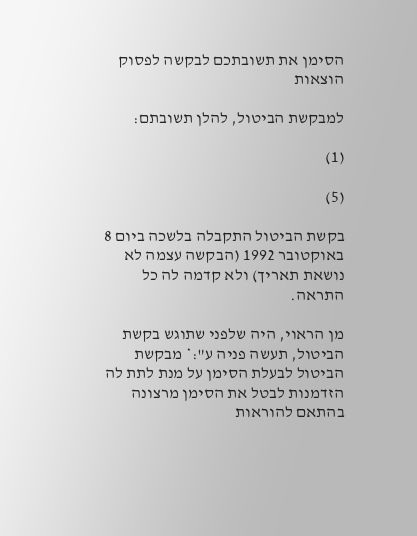הסימן את תשובתכם לבקשה לפסוק הוצאות

למבקשת הביטול, להלן תשובתם:

(1)

(5)

בקשת הביטול התקבלה בלשכה ביום 8 באוקטובר 1992 (הבקשה עצמה לא נושאת תאריך) ולא קדמה לה כל התראה.

מן הראוי, היה שלפני שתוגש בקשת הביטול, תעשה פניה ע":* מבקשת הביטול לבעלת הסימן על מנת לתת לה הזדמנות לבטל את הסימן מרצונה בהתאם להוראות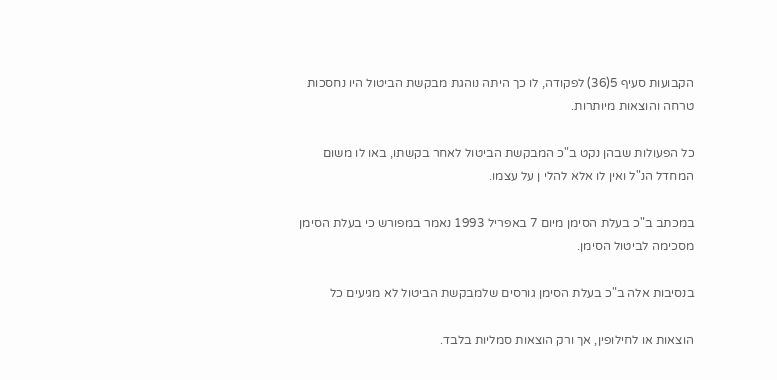הקבועות סעיף 5(36) לפקודה, לו כך היתה נוהגת מבקשת הביטול היו נחסכות טרחה והוצאות מיותרות.

כל הפעולות שבהן נקט ב"כ המבקשת הביטול לאחר בקשתו, באו לו משום המחדל הנ"ל ואין לו אלא להלי ן על עצמו.

במכתב ב"כ בעלת הסימן מיום 7 באפריל 1993 נאמר במפורש כי בעלת הסימן מסכימה לביטול הסימן.

בנסיבות אלה ב"כ בעלת הסימן גורסים שלמבקשת הביטול לא מגיעים כל

הוצאות או לחילופין, אך ורק הוצאות סמליות בלבד.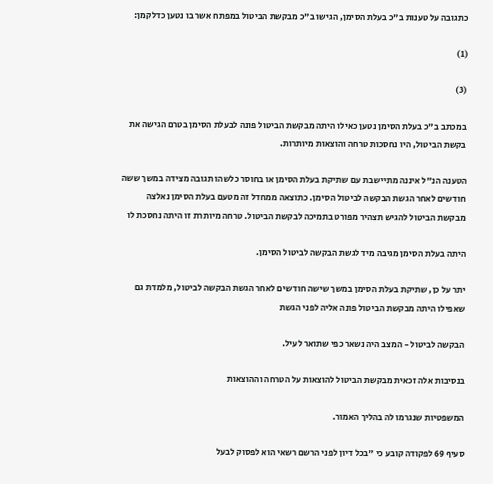כתגובה על טענות ב"כ בעלת הסימן, הגישו ב"כ מבקשת הביטול במפתח אשר בו נטען כדלקמן:

(1)

(3)

במכתב ב"כ בעלת הסימן נטען כאילו היתה מבקשת הביטול פונה לבעלת הסימן בטרם הגישה את בקשת הביטול, היו נחסכות טרחה והוצאות מיותרות.

הטענה הנ"ל איננה מתיישבת עם שתיקת בעלת הסימן או בחוסר כלשהו תגובה מצידה במשך ששה חודשים לאחר הגשת הבקשה לביטול הסימן. כתוצאה ממחדל זה מטעם בעלת הסימן נאלצה מבקשת הביטול להגיש תצהיר מפורט בתמיכה לבקשת הביטול. טרחה מיותרת זו היתה נחסכת לו

היתה בעלת הסימן מגיבה מיד לגשת הבקשה לביטול הסימן.

יתר על כן, שתיקת בעלת הסימן במשך שישה חודשים לאחר הגשת הבקשה לביטול, מלמדת גם שאפילו היתה מבקשת הביטול פונה אליה לפני הגשת

הבקשה לביטול - המצב היה נשאר כפי שתואר לעיל.

בנסיבות אלה זכאית מבקשת הביטול להוצאות על הטרחה וההוצאות

המשפטיות שנגרמו לה בהליך האמור.

סעיף 69 לפקודה קובע כי "בכל דיון לפני הרשם רשאי הוא לפסוק לבעל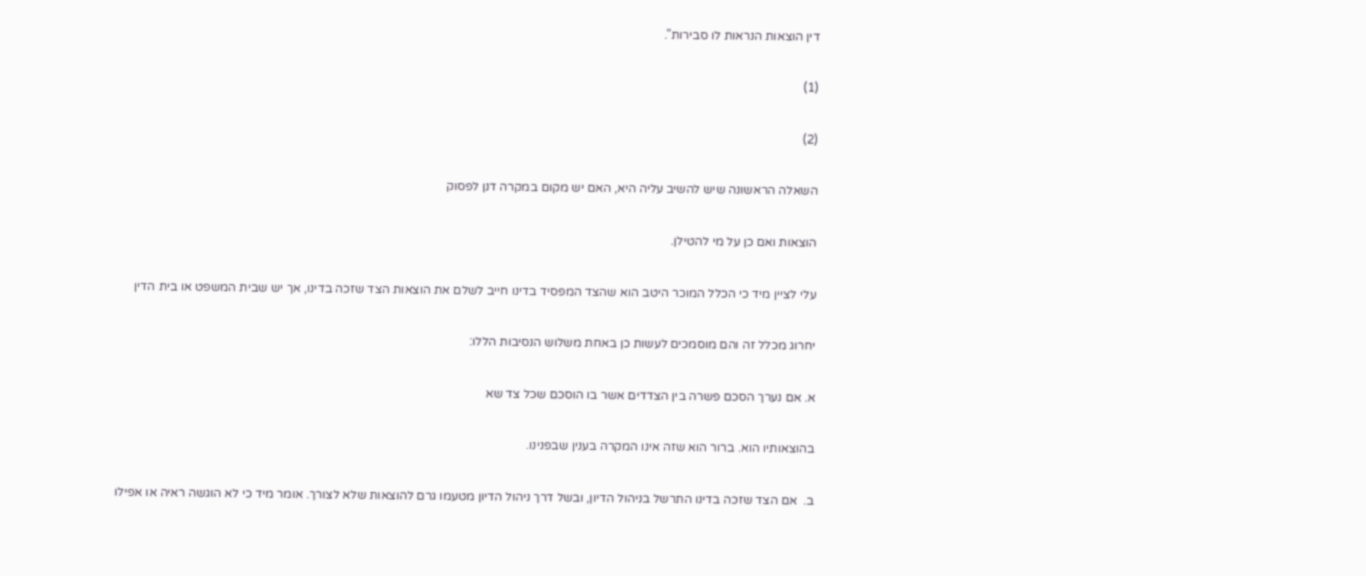דין הוצאות הנראות לו סבירות".

(1)

(2)

השאלה הראשונה שיש להשיב עליה היא, האם יש מקום במקרה דנן לפסוק

הוצאות ואם כן על מי להטילן.

עלי לציין מיד כי הכלל המוכר היטב הוא שהצד המפסיד בדינו חייב לשלם את הוצאות הצד שזכה בדינו, אך יש שבית המשפט או בית הדין

יחרוג מכלל זה והם מוסמכים לעשות כן באחת משלוש הנסיבות הללו:

א. אם נערך הסכם פשרה בין הצדדים אשר בו הוסכם שכל צד שא

בהוצאותיו הוא. ברור הוא שזה אינו המקרה בענין שבפנינו.

ב.  אם הצד שזכה בדינו התרשל בניהול הדיון, ובשל דרך ניהול הדיון מטעמו גרם להוצאות שלא לצורך. אומר מיד כי לא הוגשה ראיה או אפילו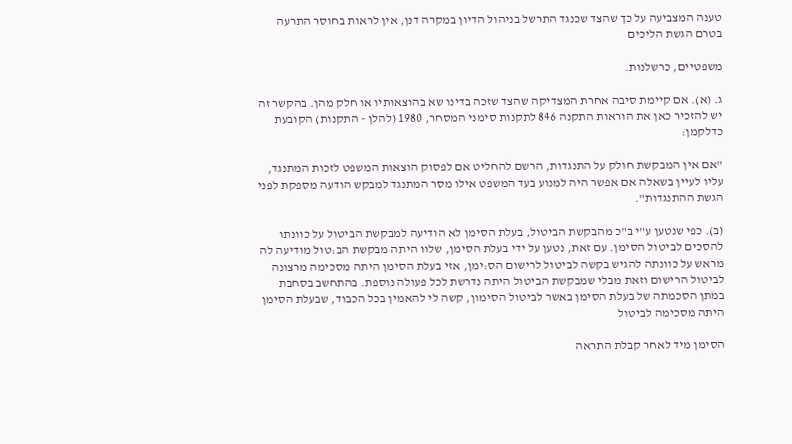טענה המצביעה על כך שהצד שכנגד התרשל בניהול הדיון במקרה דנן, אין לראות בחוסר התרעה בטרם הגשת הליכים

משפטיים, כרשלנות.

ג. (א). אם קיימת סיבה אחרת המצדיקה שהצד שזכה בדינו שא בהוצאותיו או חלק מהן. בהקשר זה יש להזכיר כאן את הוראות התקנה 846 לתקנות סימני המסחר, 1980 (להלן - התקנות) הקובעת כדלקמן:

"אם אין המבקשת חולק על התנגדות, הרשם להחליט אם לפסוק הוצאות המשפט לזכות המתנגד, עליו לעיין בשאלה אם אפשר היה למנוע בעד המשפט אילו מסר המתנגד למבקש הודעה מספקת לפני הגשת ההתנגדות".

(ב). כפי שנטען ע"י ב"כ מהבקשת הביטול, בעלת הסימן לא הודיעה למבקשת הביטול על כוונתו להסכים לביטול הסימן. עם זאת, נטען על ידי בעלת הסימן, שלוו היתה מבקשת הב:טול מודיעה לה מראש על כוונתה להגיש בקשה לביטול לרישום הס:ימן, אזי בעלת הסימן היתה מסכימה מרצונה לביטול הרישום וזאת מבלי שמבקשת הביטול היתה נדרשת לכל פעולה נוספת. בהתחשב בסחבת במתן הסכמתה של בעלת הסימן באשר לביטול הסימון, קשה לי להאמין בכל הכבוד, שבעלת הסימן היתה מסכימה לביטול

הסימן מיד לאחר קבלת התראה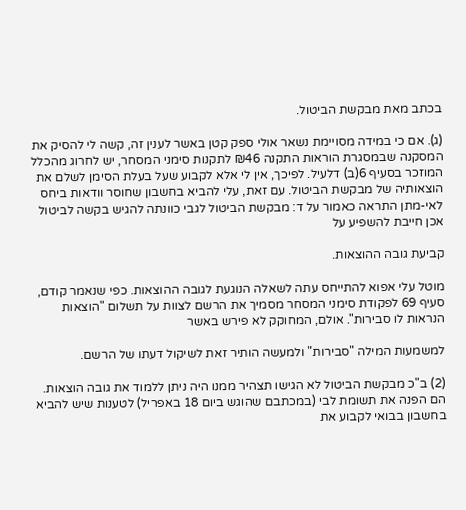בכתב מאת מבקשת הביטול.

(ג). אם כי במידה מסויימת נשאר אולי ספק קטן באשר לענין זה, קשה לי להסיק את המסקנה שבמסגרת הוראות התקנה ₪46 לתקנות סימני המסחר, יש לחרוג מהכלל המוזכר בסעיף 6(ב) דלעיל. לפיכך, אין לי אלא לקבוע שעל בעלת הסימן לשלם את הוצאותיה של מבקשת הביטול. עם זאת, עלי להביא בחשבון שחוסר וודאות ביחס לאי-מתן התראה כאמור על ד: מבקשת הביטול לגבי כוונתה להגיש בקשה לביטול אכן חייבת להשפיע על

קביעת גובה ההוצאות.

מוטל עלי אפוא להתייחס עתה לשאלה הנוגעת לגובה ההוצאות. כפי שנאמר קודם, סעיף 69 לפקודת סימני המסחר מסמיך את הרשם לצוות על תשלום "הוצאות הנראות לו סבירות". אולם, המחוקק לא פירש באשר

למשמעות המילה "סבירות" ולמעשה הותיר זאת לשיקול דעתו של הרשם.

(2) ב"כ מבקשת הביטול לא הגישו תצהיר ממנו היה ניתן ללמוד את גובה הוצאות. הם הפנה את תשומת לבי (במכתבם שהוגש ביום 18 באפריל) לטענות שיש להביא בחשבון בבואי לקבוע את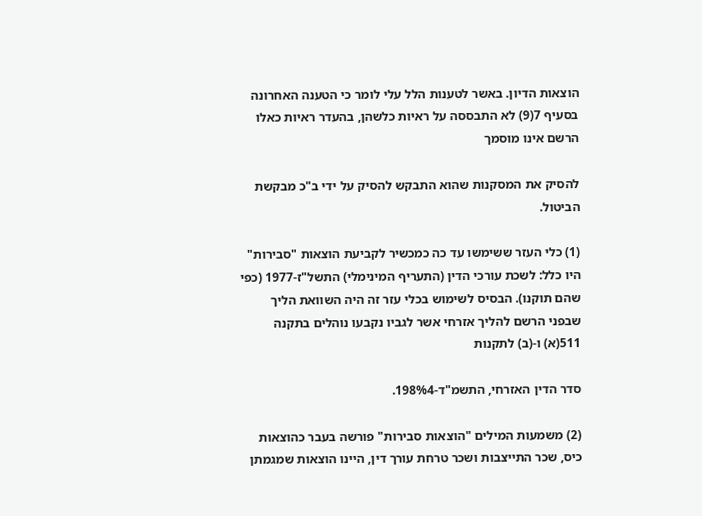הוצאות הדיון. באשר לטענות הלל עלי לומר כי הטענה האחרונה בסעיף 7(9) לא התבססה על ראיות כלשהן, בהעדר ראיות כאלו הרשם אינו מוסמך

להסיק את המסקנות שהוא התבקש להסיק על ידי ב"כ מבקשת הביטול.

(1) כלי העזר ששימשו עד כה כמכשיר לקביעת הוצאות "סבירות" היו כלל: לשכת עורכי הדין (התעריף המינימלי) התשל"ז-1977 (כפי שהם תוקנו). הבסיס לשימוש בכלי עזר זה היה השוואת הליך שבפני הרשם להליך אזרחי אשר לגביו נקבעו נוהלים בתקנה 511(א) ו-(ב) לתקנות

סדר הדין האזרחי, התשמ"ד-198%4.

(2) משמעות המילים "הוצאות סבירות" פורשה בעבר כהוצאות כיס, שכר התייצבות ושכר טרחת עורך דין, היינו הוצאות שמגמתן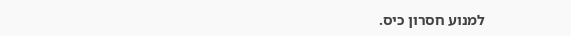למנוע חסרון כיס.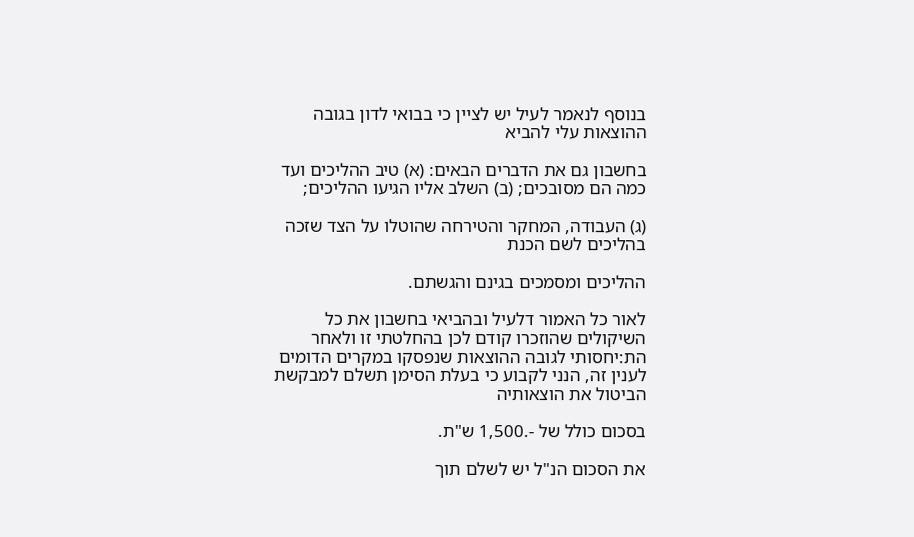בנוסף לנאמר לעיל יש לציין כי בבואי לדון בגובה ההוצאות עלי להביא

בחשבון גם את הדברים הבאים: (א) טיב ההליכים ועד כמה הם מסובכים; (ב) השלב אליו הגיעו ההליכים;

(ג) העבודה, המחקר והטירחה שהוטלו על הצד שזכה בהליכים לשם הכנת

ההליכים ומסמכים בגינם והגשתם.

לאור כל האמור דלעיל ובהביאי בחשבון את כל השיקולים שהוזכרו קודם לכן בהחלטתי זו ולאחר הת:יחסותי לגובה ההוצאות שנפסקו במקרים הדומים לענין זה, הנני לקבוע כי בעלת הסימן תשלם למבקשת הביטול את הוצאותיה

בסכום כולל של -.1,500 ש"ת.

את הסכום הנ"ל יש לשלם תוך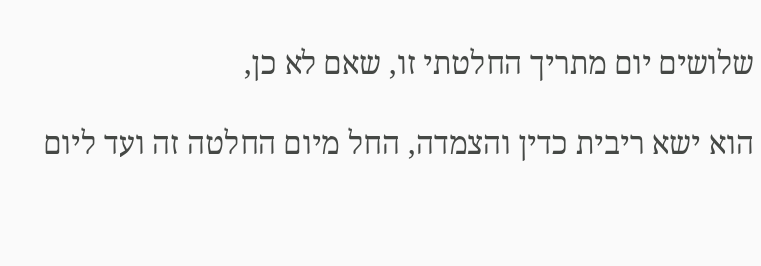שלושים יום מתריך החלטתי זו, שאם לא כן,

הוא ישא ריבית כדין והצמדה, החל מיום החלטה זה ועד ליום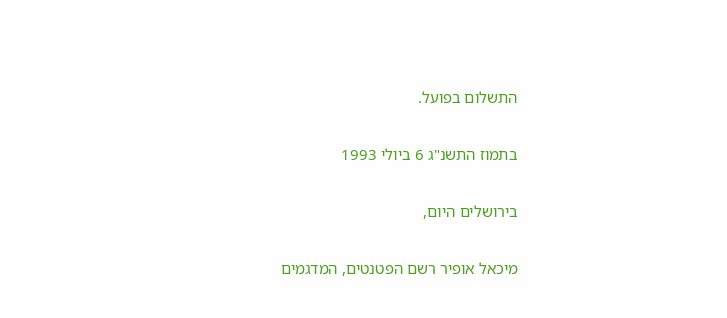התשלום בפועל.

בתמוז התשנ"ג 6 ביולי 1993

בירושלים היום,

מיכאל אופיר רשם הפטנטים, המדגמים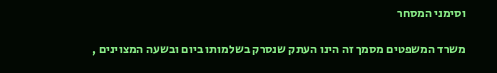וסימני המסחר

משרד המשפטים מסמך זה הינו העתק שנסרק בשלמותו ביום ובשעה המצוינים ,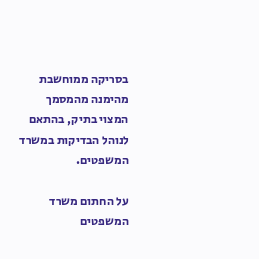בסריקה ממוחשבת מהימנה מהמסמך המצוי בתיק, בהתאם לנוהל הבדיקות במשרד המשפטים.

על החתום משרד המשפטים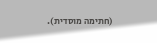(חתימה מוסדית).